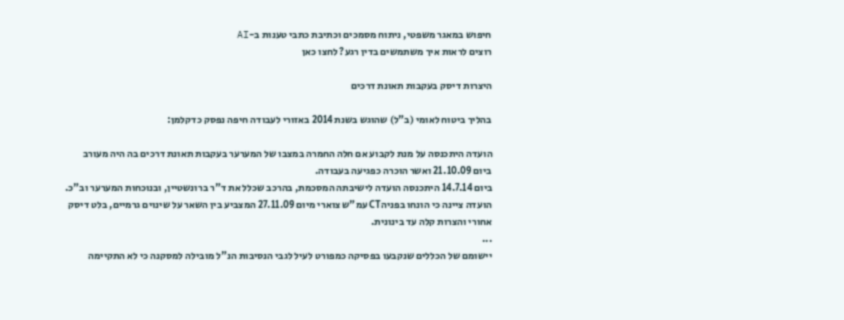חיפוש במאגר משפטי, ניתוח מסמכים וכתיבת כתבי טענות ב-AI
רוצים לראות איך משתמשים בדין רגע? לחצו כאן

היצרות דיסק בעקבות תאונת דרכים

בהליך ביטוח לאומי (ב"ל) שהוגש בשנת 2014 באזורי לעבודה חיפה נפסק כדקלמן:

הועדה היתכנסה על מנת לקבוע אם חלה החמרה במצבו של המערער בעקבות תאונת דרכים בה היה מעורב ביום 21.10.09 ואשר הוכרה כפגיעה בעבודה.
ביום 14.7.14 היתכנסה הועדה לישיבתה המסכמת, בהרכב שכלל את ד"ר ברונשטיין, ובנוכחות המערער וב"כ. הועדה ציינה כי הונחו בפניהCT עמ"ש צוארי מיום 27.11.09 המצביע בין השאר על שינוים גרמיים, בלט דיסק אחורי והצרות קלה עד בינונית.
...
יישומם של הכללים שנקבעו בפסיקה כמפורט לעיל לגבי הנסיבות הנ"ל מובילה למסקנה כי לא התקיימה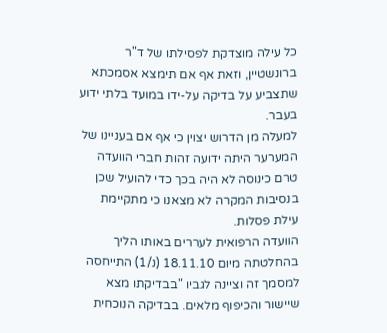כל עילה מוצדקת לפסילתו של ד"ר ברונשטיין, וזאת אף אם תימצא אסמכתא שתצביע על בדיקה על-ידו במועד בלתי ידוע בעבר.
למעלה מן הדרוש יצוין כי אף אם בעניינו של המערער היתה ידועה זהות חברי הוועדה טרם כינוסה לא היה בכך כדי להועיל שכן בנסיבות המקרה לא מצאנו כי מתקיימת עילת פסלות.
הוועדה הרפואית לעררים באותו הליך בהחלטתה מיום 18.11.10 (נ/1) התייחסה למסמך זה וציינה לגביו "בבדיקתו מצא שיישור והכיפוף מלאים. בבדיקה הנוכחית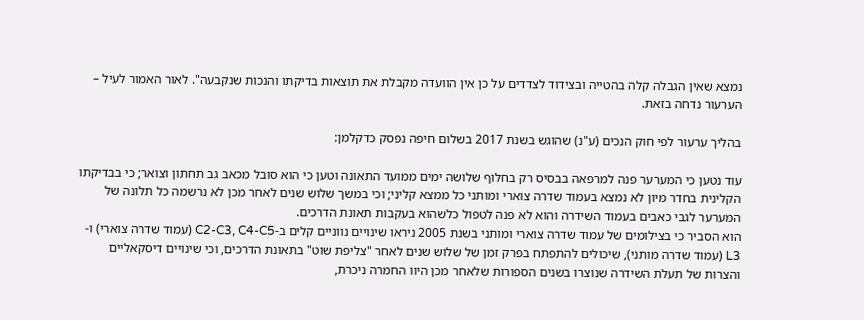נמצא שאין הגבלה קלה בהטייה ובצידוד לצדדים על כן אין הוועדה מקבלת את תוצאות בדיקתו והנכות שנקבעה". לאור האמור לעיל – הערעור נדחה בזאת.

בהליך ערעור לפי חוק הנכים (ע"נ) שהוגש בשנת 2017 בשלום חיפה נפסק כדקלמן:

עוד נטען כי המערער פנה למרפאה בבסיס רק בחלוף שלושה ימים ממועד התאונה וטען כי הוא סובל מכאב גב תחתון וצואר; כי בבדיקתו הקלינית בחדר מיון לא נמצא בעמוד שדרה צוארי ומותני כל ממצא קליני; וכי במשך שלוש שנים לאחר מכן לא נרשמה כל תלונה של המערער לגבי כאבים בעמוד השידרה והוא לא פנה לטפול כלשהוא בעקבות תאונת הדרכים.
הוא הסביר כי בצילומים של עמוד שדרה צוארי ומותני בשנת 2005 ניראו שינויים נווניים קלים ב-C2-C3, C4-C5 (עמוד שדרה צוארי) ו-L3 (עמוד שדרה מותני), שיכולים להתפתח בפרק זמן של שלוש שנים לאחר "צליפת שוט" בתאונת הדרכים, וכי שינויים דיסקאליים והצרות של תעלת השידרה שנוצרו בשנים הספורות שלאחר מכן היוו החמרה ניכרת,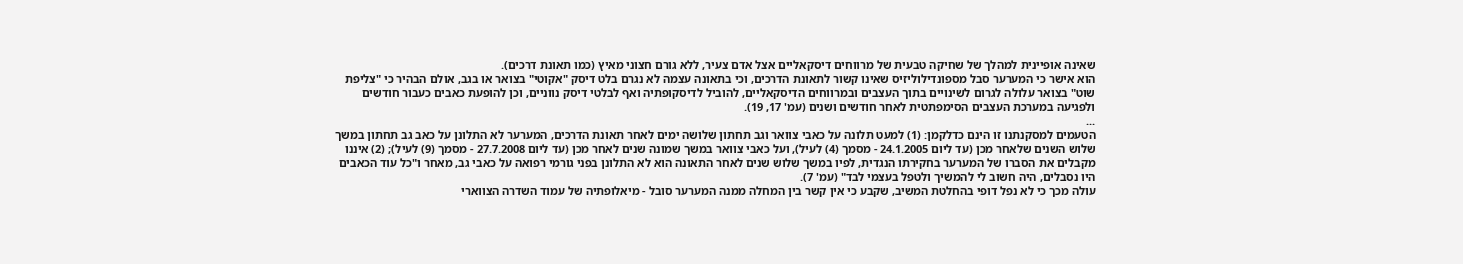שאינה אופיינית למהלך של שחיקה טבעית של מרווחים דיסקאליים אצל אדם צעיר, ללא גורם חצוני מאיץ (כמו תאונת דרכים).
הוא אישר כי המערער סבל מספונדילוליזיס שאינו קשור לתאונת הדרכים, וכי בתאונה עצמה לא נגרם בלט דיסק "אקוטי" בצואר או בגב, אולם הבהיר כי "צליפת שוט" בצואר עלולה לגרום לשינויים בתוך העצבים ובמרווחים הדיסקאליים, להוביל לדיסקופתיה ואף לבלטי דיסק נווניים, וכן להופעת כאבים כעבור חודשים ולפגיעה במערכת העצבים הסימפתטית לאחר חודשים ושנים (עמ' 17, 19).
...
הטעמים למסקנתנו זו הינם כדלקמן: (1) למעט תלונה על כאבי צוואר וגב תחתון שלושה ימים לאחר תאונת הדרכים, המערער לא התלונן על כאב גב תחתון במשך שלוש השנים שלאחר מכן (עד ליום 24.1.2005 - מסמך (4) לעיל), ועל כאבי צוואר במשך שמונה שנים לאחר מכן (עד ליום 27.7.2008 - מסמך (9) לעיל); (2) איננו מקבלים את הסברו של המערער בחקירתו הנגדית, לפיו במשך שלוש שנים לאחר התאונה הוא לא התלונן בפני גורמי רפואה על כאבי גב, מאחר ו"כל עוד הכאבים היו נסבלים, היה חשוב לי להמשיך ולטפל בעצמי לבד" (עמ' 7).
עולה מכך כי לא נפל דופי בהחלטת המשיב, שקבע כי אין קשר בין המחלה ממנה המערער סובל - מיאלופתיה של עמוד השדרה הצווארי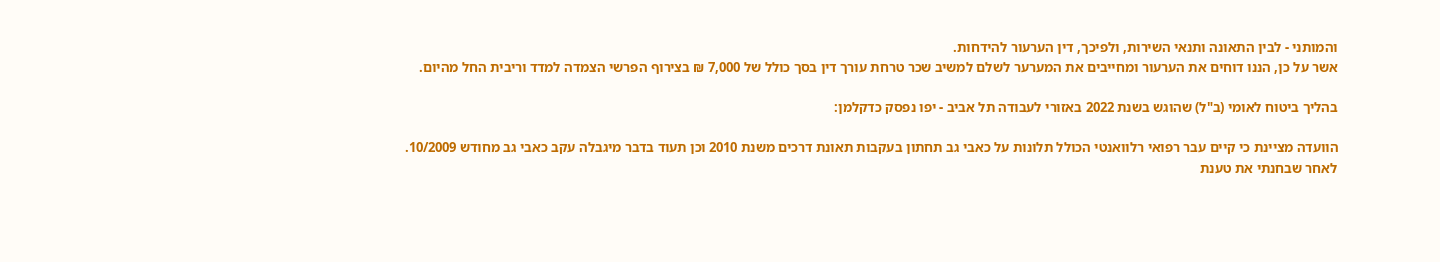והמותני - לבין התאונה ותנאי השירות, ולפיכך, דין הערעור להידחות.
אשר על כן, הננו דוחים את הערעור ומחייבים את המערער לשלם למשיב שכר טרחת עורך דין בסך כולל של 7,000 ₪ בצירוף הפרשי הצמדה למדד וריבית החל מהיום.

בהליך ביטוח לאומי (ב"ל) שהוגש בשנת 2022 באזורי לעבודה תל אביב - יפו נפסק כדקלמן:

הוועדה מציינת כי קיים עבר רפואי רלוואנטי הכולל תלונות על כאבי גב תחתון בעקבות תאונת דרכים משנת 2010 וכן תעוד בדבר מיגבלה עקב כאבי גב מחודש 10/2009.
לאחר שבחנתי את טענת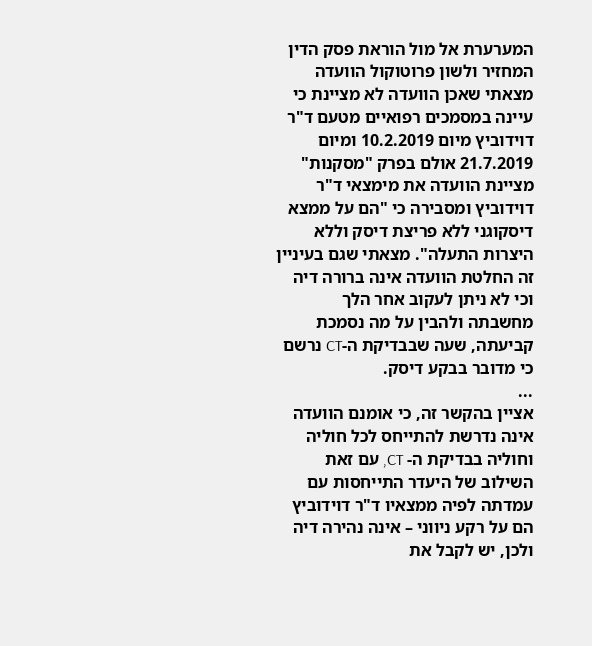המערערת אל מול הוראת פסק הדין המחזיר ולשון פרוטוקול הוועדה מצאתי שאכן הוועדה לא מציינת כי עיינה במסמכים רפואיים מטעם ד"ר דוידוביץ מיום 10.2.2019 ומיום 21.7.2019 אולם בפרק "מסקנות" מציינת הוועדה את מימצאי ד"ר דוידוביץ ומסבירה כי "הם על ממצא דיסקוגני ללא פריצת דיסק וללא היצרות התעלה". מצאתי שגם בעיניין זה החלטת הוועדה אינה ברורה דיה וכי לא ניתן לעקוב אחר הלך מחשבתה ולהבין על מה נסמכת קביעתה, שעה שבבדיקת ה-CT נרשם כי מדובר בבקע דיסק.
...
אציין בהקשר זה, כי אומנם הוועדה אינה נדרשת להתייחס לכל חוליה וחוליה בבדיקת ה- CT, עם זאת השילוב של היעדר התייחסות עם עמדתה לפיה ממצאיו ד"ר דוידוביץ הם על רקע ניווני – אינה נהירה דיה ולכן, יש לקבל את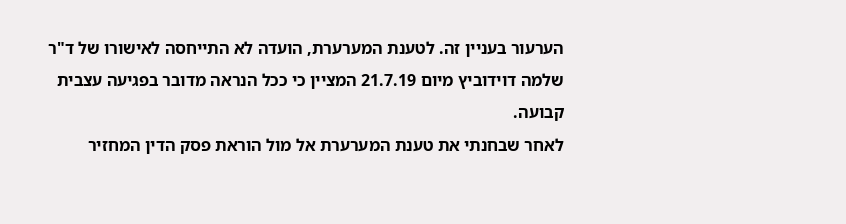הערעור בעניין זה. לטענת המערערת, הועדה לא התייחסה לאישורו של ד"ר שלמה דוידוביץ מיום 21.7.19 המציין כי ככל הנראה מדובר בפגיעה עצבית קבועה.
לאחר שבחנתי את טענת המערערת אל מול הוראת פסק הדין המחזיר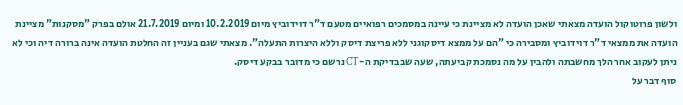ולשון פרוטוקול הועדה מצאתי שאכן הועדה לא מציינת כי עיינה במסמכים רפואיים מטעם ד"ר דוידוביץ מיום 10.2.2019 ומיום 21.7.2019 אולם בפרק "מסקנות" מציינת הועדה את ממצאי ד"ר דוידוביץ ומסבירה כי "הם על ממצא דיסקוגני ללא פריצת דיסק וללא היצרות התעלה". מצאתי שגם בעניין זה החלטת הועדה אינה ברורה דיה וכי לא ניתן לעקוב אחר הלך מחשבתה ולהבין על מה נסמכת קביעתה, שעה שבבדיקת ה-CT נרשם כי מדובר בבקע דיסק.
סוף דבר על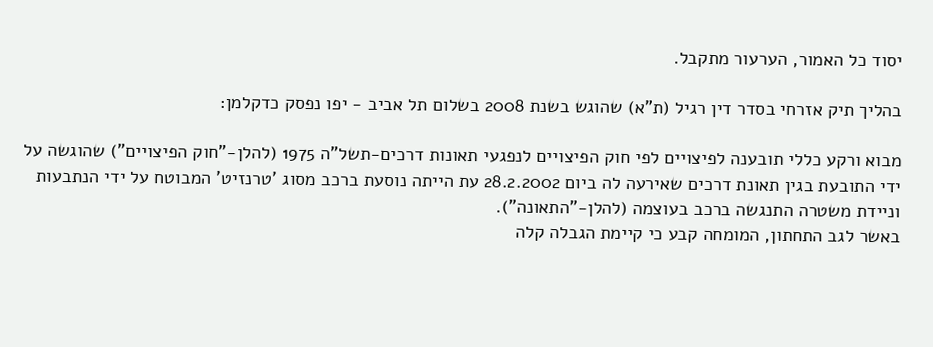יסוד כל האמור, הערעור מתקבל.

בהליך תיק אזרחי בסדר דין רגיל (ת"א) שהוגש בשנת 2008 בשלום תל אביב - יפו נפסק כדקלמן:

מבוא ורקע כללי תובענה לפיצויים לפי חוק הפיצויים לנפגעי תאונות דרכים-תשל"ה 1975 (להלן-"חוק הפיצויים") שהוגשה על ידי התובעת בגין תאונת דרכים שאירעה לה ביום 28.2.2002 עת הייתה נוסעת ברכב מסוג 'טרנזיט' המבוטח על ידי הנתבעות וניידת משטרה התנגשה ברכב בעוצמה (להלן-"התאונה").
באשר לגב התחתון, המומחה קבע כי קיימת הגבלה קלה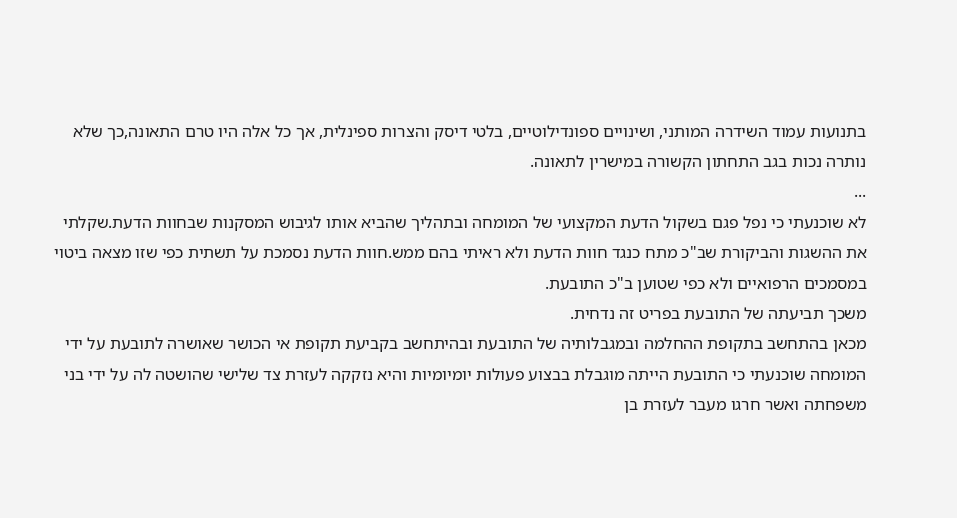בתנועות עמוד השידרה המותני, ושינויים ספונדילוטיים, בלטי דיסק והצרות ספינלית, אך כל אלה היו טרם התאונה,כך שלא נותרה נכות בגב התחתון הקשורה במישרין לתאונה.
...
לא שוכנעתי כי נפל פגם בשקול הדעת המקצועי של המומחה ובתהליך שהביא אותו לגיבוש המסקנות שבחוות הדעת.שקלתי את ההשגות והביקורת שב"כ מתח כנגד חוות הדעת ולא ראיתי בהם ממש.חוות הדעת נסמכת על תשתית כפי שזו מצאה ביטוי במסמכים הרפואיים ולא כפי שטוען ב"כ התובעת.
משכך תביעתה של התובעת בפריט זה נדחית.
מכאן בהתחשב בתקופת ההחלמה ובמגבלותיה של התובעת ובהיתחשב בקביעת תקופת אי הכושר שאושרה לתובעת על ידי המומחה שוכנעתי כי התובעת הייתה מוגבלת בבצוע פעולות יומיומיות והיא נזקקה לעזרת צד שלישי שהושטה לה על ידי בני משפחתה ואשר חרגו מעבר לעזרת בן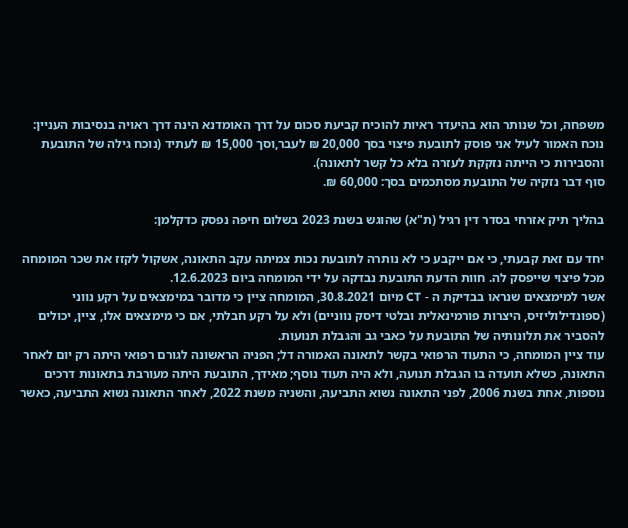משפחה, וכל שנותר הוא בהיעדר ראיות להוכיח קביעת סכום על דרך האומדנא הינה דרך ראויה בנסיבות העניין: נוכח האמור לעיל אני פוסק לתובעת פיצוי בסך 20,000 ₪ לעבר,וסך 15,000 ₪ לעתיד (נוכח גילה של התובעת והסבירות כי הייתה נזקקת לעזרה בלא כל קשר לתאונה).
סוף דבר נזקיה של התובעת מסתכמים בסך: 60,000 ₪.

בהליך תיק אזרחי בסדר דין רגיל (ת"א) שהוגש בשנת 2023 בשלום חיפה נפסק כדקלמן:

יחד עם זאת קבעתי, כי אם ייקבע כי לא נותרה לתובעת נכות צמיתה עקב התאונה, אשקול לקזז את שכר המומחה מכל פיצוי שייפסק לה. חוות הדעת התובעת נבדקה על ידי המומחה ביום 12.6.2023.
אשר למימצאים שנראו בבדיקת ה - CT מיום 30.8.2021, המומחה ציין כי מדובר במימצאים על רקע נווני (ספונדילוליזיס, היצרות פורמינאלית ובלטי דיסק נווניים) ולא על רקע חבלתי, אם כי מימצאים אלו, ציין, יכולים להסביר את תלונותיה של התובעת על כאבי גב והגבלת תנועות.
עוד ציין המומחה, כי התעוד הרפואי בקשר לתאונה האמורה דל; הפניה הראשונה לגורם רפואי היתה רק יום לאחר התאונה, כשלא תועדה בו הגבלת תנועה, ולא היה תעוד נוסף; מאידך, התובעת היתה מעורבת בתאונות דרכים נוספות, אחת בשנת 2006, לפני התאונה נשוא התביעה, והשניה משנת 2022, לאחר התאונה נשוא התביעה, כאשר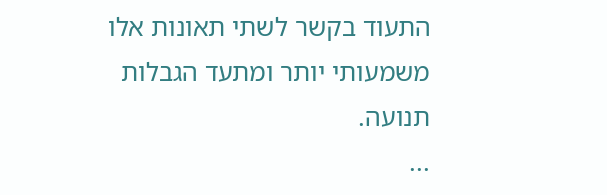התעוד בקשר לשתי תאונות אלו משמעותי יותר ומתעד הגבלות תנועה.
...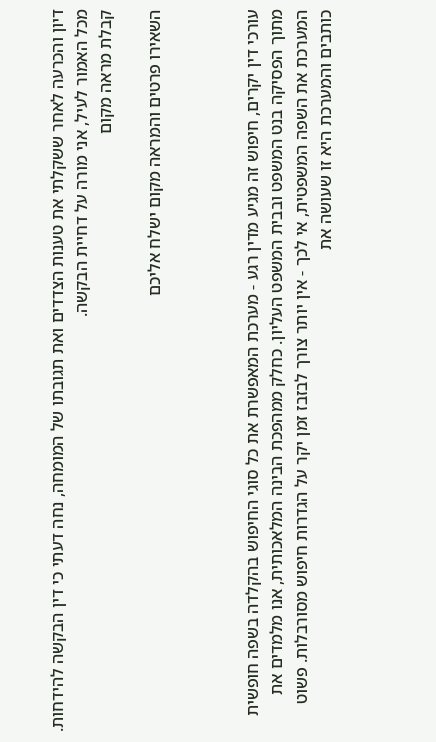דיון והכרעה לאחר ששקלתי את טענות הצדדים ואת תגובתו של המומחה, נחה דעתי כי דין הבקשה להידחות.
מכל האמור לעיל, אני מורה על דחיית הבקשה.
קבלת מראה מקום

השאירו פרטים והמראה מקום ישלח אליכם



עורכי דין יקרים, חיפוש זה מגיע מדין רגע - מערכת המאפשרת את כל סוגי החיפוש בהקלדה בשפה חופשית מתוך הפסיקה בנט המשפט ובבית המשפט העליון. כחלק ממהפכת הבינה המלאכותית, אנו מלמדים את המערכת את השפה המשפטית, אי לכך - אין יותר צורך לבזבז זמן יקר על הגדרות חיפוש מסורבלות. פשוט כותבים והמערכת היא זו שעושה את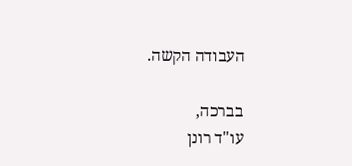העבודה הקשה.

בברכה,
עו"ד רונן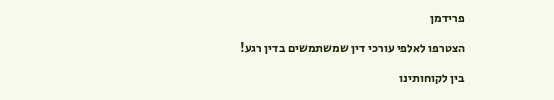פרידמן

הצטרפו לאלפי עורכי דין שמשתמשים בדין רגע!

בין לקוחותינו